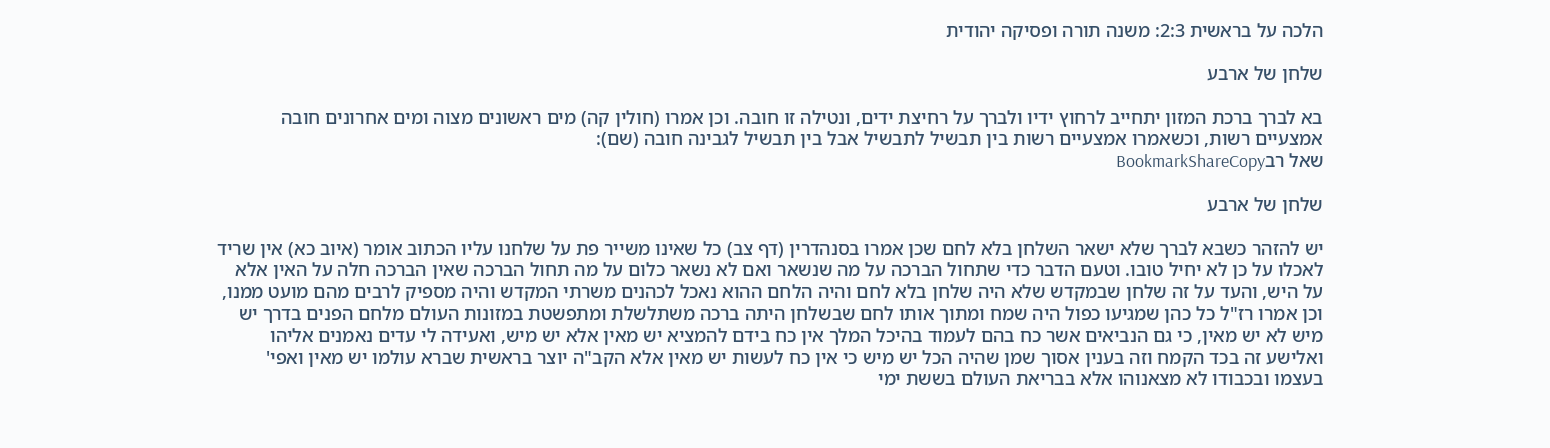הלכה על בראשית 2:3: משנה תורה ופסיקה יהודית

שלחן של ארבע

בא לברך ברכת המזון יתחייב לרחוץ ידיו ולברך על רחיצת ידים, ונטילה זו חובה. וכן אמרו (חולין קה) מים ראשונים מצוה ומים אחרונים חובה אמצעיים רשות, וכשאמרו אמצעיים רשות בין תבשיל לתבשיל אבל בין תבשיל לגבינה חובה (שם):
שאל רבBookmarkShareCopy

שלחן של ארבע

יש להזהר כשבא לברך שלא ישאר השלחן בלא לחם שכן אמרו בסנהדרין (דף צב) כל שאינו משייר פת על שלחנו עליו הכתוב אומר (איוב כא) אין שריד לאכלו על כן לא יחיל טובו. וטעם הדבר כדי שתחול הברכה על מה שנשאר ואם לא נשאר כלום על מה תחול הברכה שאין הברכה חלה על האין אלא על היש, והעד על זה שלחן שבמקדש שלא היה שלחן בלא לחם והיה הלחם ההוא נאכל לכהנים משרתי המקדש והיה מספיק לרבים מהם מועט ממנו, וכן אמרו רז"ל כל כהן שמגיעו כפול היה שמח ומתוך אותו לחם שבשלחן היתה ברכה משתלשלת ומתפשטת במזונות העולם מלחם הפנים בדרך יש מיש לא יש מאין, כי גם הנביאים אשר כח בהם לעמוד בהיכל המלך אין כח בידם להמציא יש מאין אלא יש מיש, ואעידה לי עדים נאמנים אליהו ואלישע זה בכד הקמח וזה בענין אסוך שמן שהיה הכל יש מיש כי אין כח לעשות יש מאין אלא הקב"ה יוצר בראשית שברא עולמו יש מאין ואפי' בעצמו ובכבודו לא מצאנוהו אלא בבריאת העולם בששת ימי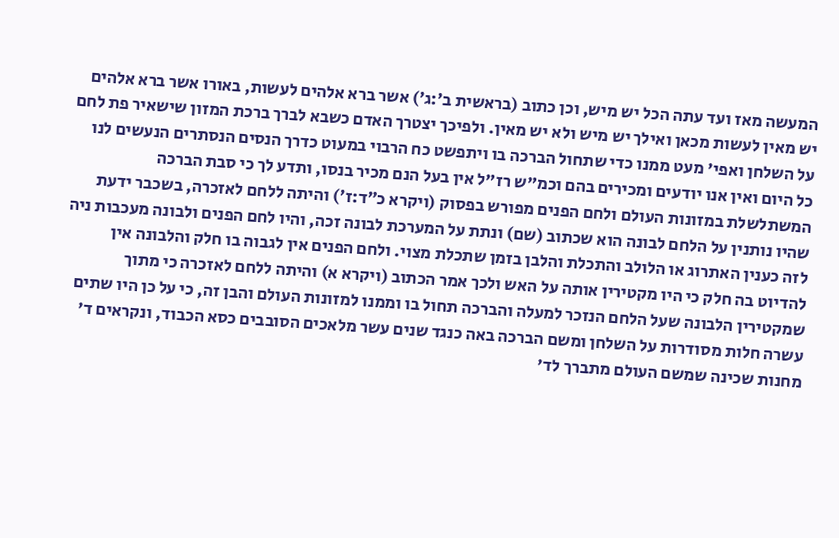המעשה מאז ועד עתה הכל יש מיש, וכן כתוב (בראשית ב׳:ג׳) אשר ברא אלהים לעשות, באורו אשר ברא אלהים יש מאין לעשות מכאן ואילך יש מיש ולא יש מאין. ולפיכך יצטרך האדם כשבא לברך ברכת המזון שישאיר פת לחם על השלחן ואפי' מעט ממנו כדי שתחול הברכה בו ויתפשט כח הרבוי במעוט כדרך הנסים הנסתרים הנעשים לנו כל היום ואין אנו יודעים ומכירים בהם וכמ"ש רז"ל אין בעל הנם מכיר בנסו, ותדע לך כי סבת הברכה המשתלשלת במזונות העולם ולחם הפנים מפורש בפסוק (ויקרא כ״ד:ז׳) והיתה ללחם לאזכרה, בשכבר ידעת שהיו נותנין על הלחם לבונה הוא שכתוב (שם) ונתת על המערכת לבונה זכה, והיו לחם הפנים ולבונה מעכבות ניה לזה כענין האתרוג או הלולב והתכלת והלבן בזמן שתכלת מצוי. ולחם הפנים אין לגבוה בו חלק והלבונה אין להדיוט בה חלק כי היו מקטירין אותה על האש ולכך אמר הכתוב (ויקרא א) והיתה ללחם לאזכרה כי מתוך שמקטירין הלבונה שעל הלחם הנזכר למעלה והברכה תחול בו וממנו למזונות העולם והבן זה, כי על כן היו שתים עשרה חלות מסודרות על השלחן ומשם הברכה באה כנגד שנים עשר מלאכים הסובבים כסא הכבוד, ונקראים ד' מחנות שכינה שמשם העולם מתברך לד'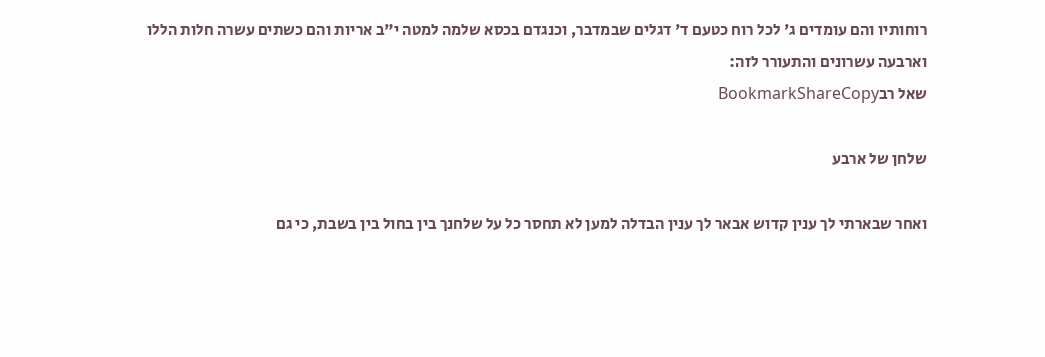רוחותיו והם עומדים ג' לכל רוח כטעם ד' דגלים שבמדבר, וכנגדם בכסא שלמה למטה י"ב אריות והם כשתים עשרה חלות הללו וארבעה עשרונים והתעורר לזה:
שאל רבBookmarkShareCopy

שלחן של ארבע

ואחר שבארתי לך ענין קדוש אבאר לך ענין הבדלה למען לא תחסר כל על שלחנך בין בחול בין בשבת, כי גם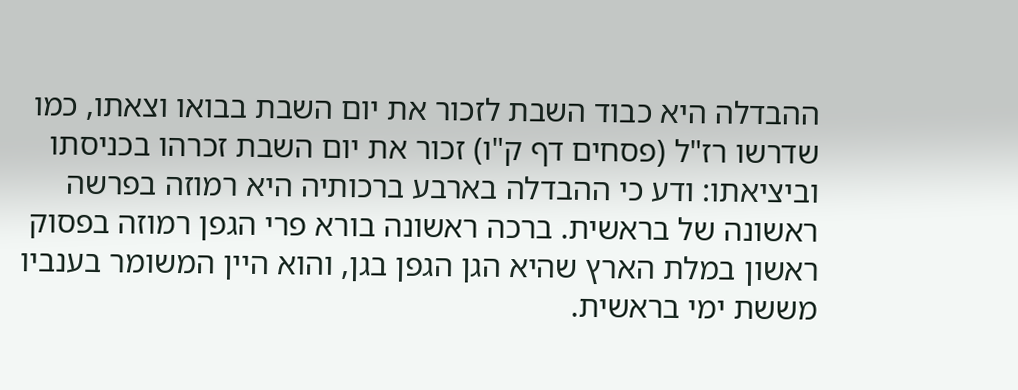ההבדלה היא כבוד השבת לזכור את יום השבת בבואו וצאתו, כמו שדרשו רז"ל (פסחים דף ק"ו) זכור את יום השבת זכרהו בכניסתו וביציאתו: ודע כי ההבדלה בארבע ברכותיה היא רמוזה בפרשה ראשונה של בראשית. ברכה ראשונה בורא פרי הגפן רמוזה בפסוק ראשון במלת הארץ שהיא הגן הגפן בגן, והוא היין המשומר בענביו מששת ימי בראשית.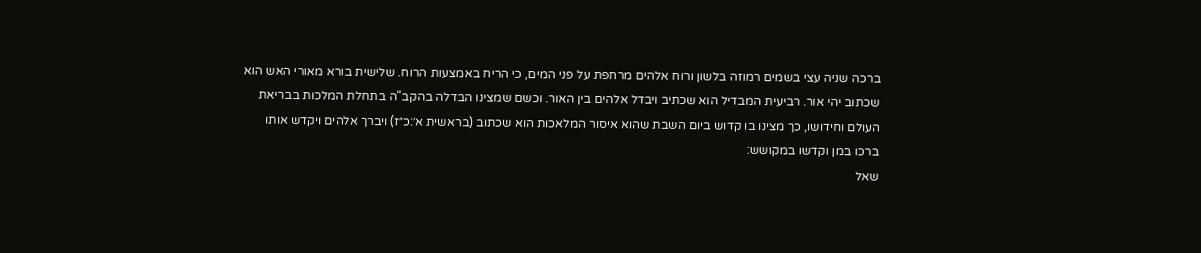ברכה שניה עצי בשמים רמוזה בלשון ורוח אלהים מרחפת על פני המים, כי הריח באמצעות הרוח. שלישית בורא מאורי האש הוא שכתוב יהי אור. רביעית המבדיל הוא שכתיב ויבדל אלהים בין האור. וכשם שמצינו הבדלה בהקב"ה בתחלת המלכות בבריאת העולם וחידושו, כך מצינו בו קדוש ביום השבת שהוא איסור המלאכות הוא שכתוב (בראשית א׳:כ״ז) ויברך אלהים ויקדש אותו ברכו במן וקדשו במקושש:
שאל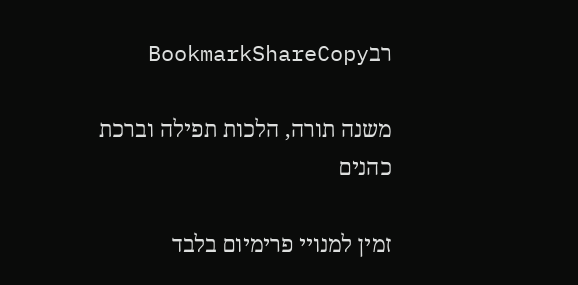רבBookmarkShareCopy

משנה תורה, הלכות תפילה וברכת כהנים

זמין למנויי פרימיום בלבד